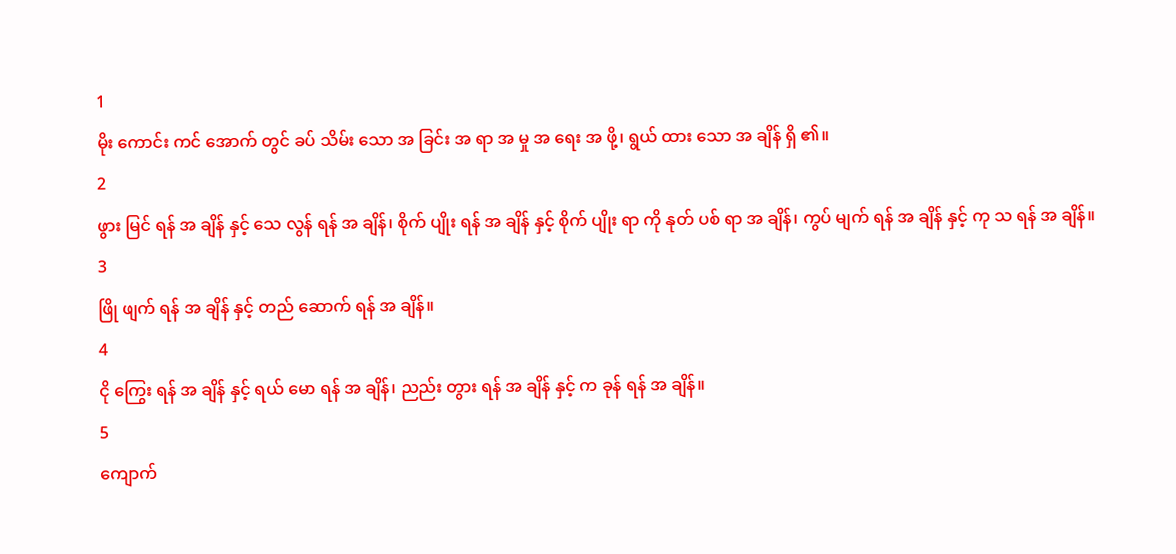1
မိုး ကောင်း ကင် အောက် တွင် ခပ် သိမ်း သော အ ခြင်း အ ရာ အ မှု အ ရေး အ ဖို့၊ ရွယ် ထား သော အ ချိန် ရှိ ၏။
2
ဖွား မြင် ရန် အ ချိန် နှင့် သေ လွန် ရန် အ ချိန်၊ စိုက် ပျိုး ရန် အ ချိန် နှင့် စိုက် ပျိုး ရာ ကို နုတ် ပစ် ရာ အ ချိန်၊ ကွပ် မျက် ရန် အ ချိန် နှင့် ကု သ ရန် အ ချိန်။
3
ဖြို ဖျက် ရန် အ ချိန် နှင့် တည် ဆောက် ရန် အ ချိန်။
4
ငို ကြွေး ရန် အ ချိန် နှင့် ရယ် မော ရန် အ ချိန်၊ ညည်း တွား ရန် အ ချိန် နှင့် က ခုန် ရန် အ ချိန်။
5
ကျောက်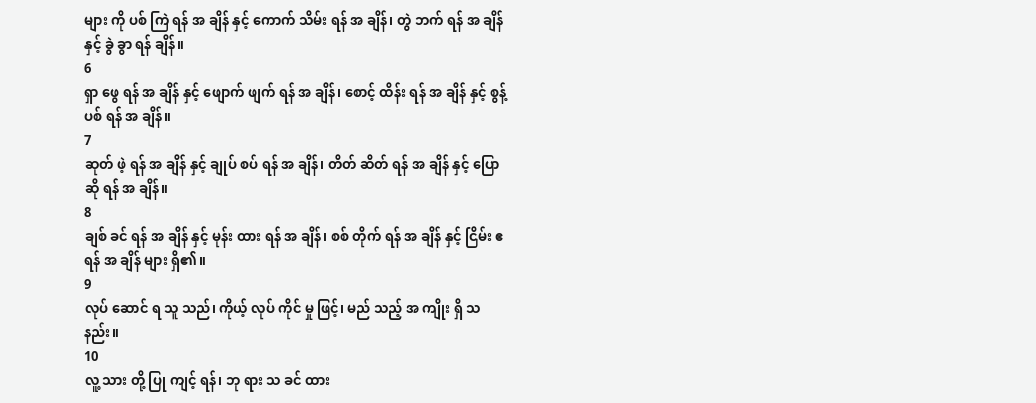များ ကို ပစ် ကြဲ ရန် အ ချိန် နှင့် ကောက် သိမ်း ရန် အ ချိန်၊ တွဲ ဘက် ရန် အ ချိန် နှင့် ခွဲ ခွာ ရန် ချိန်။
6
ရှာ ဖွေ ရန် အ ချိန် နှင့် ဖျောက် ဖျက် ရန် အ ချိန်၊ စောင့် ထိန်း ရန် အ ချိန် နှင့် စွန့် ပစ် ရန် အ ချိန်။
7
ဆုတ် ဖဲ့ ရန် အ ချိန် နှင့် ချုပ် စပ် ရန် အ ချိန်၊ တိတ် ဆိတ် ရန် အ ချိန် နှင့် ပြော ဆို ရန် အ ချိန်။
8
ချစ် ခင် ရန် အ ချိန် နှင့် မုန်း ထား ရန် အ ချိန်၊ စစ် တိုက် ရန် အ ချိန် နှင့် ငြိမ်း ဧ ရန် အ ချိန် များ ရှိ၏။
9
လုပ် ဆောင် ရ သူ သည်၊ ကိုယ့် လုပ် ကိုင် မှု ဖြင့်၊ မည် သည့် အ ကျိုး ရှိ သ နည်း။
10
လူ့ သား တို့ ပြု ကျင့် ရန်၊ ဘု ရား သ ခင် ထား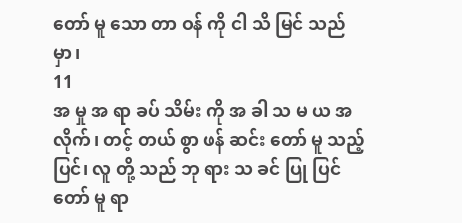တော် မူ သော တာ ဝန် ကို ငါ သိ မြင် သည် မှာ၊
11
အ မှု အ ရာ ခပ် သိမ်း ကို အ ခါ သ မ ယ အ လိုက်၊ တင့် တယ် စွာ ဖန် ဆင်း တော် မူ သည့် ပြင်၊ လူ တို့ သည် ဘု ရား သ ခင် ပြု ပြင် တော် မူ ရာ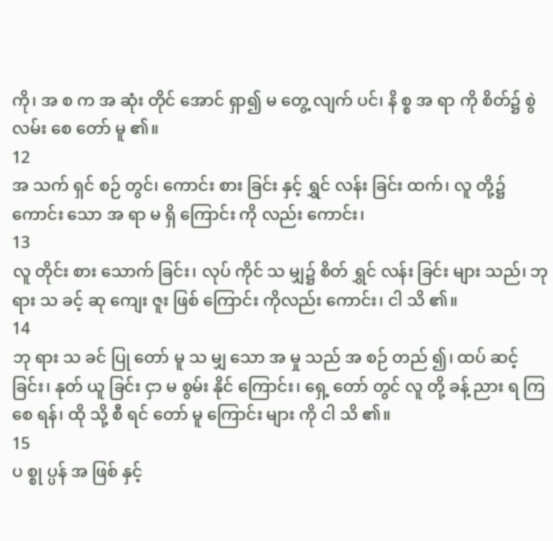ကို၊ အ စ က အ ဆုံး တိုင် အောင် ရှာ၍ မ တွေ့ လျက် ပင်၊ နိ စ္စ အ ရာ ကို စိတ်၌ စွဲ လမ်း စေ တော် မူ ၏။
12
အ သက် ရှင် စဉ် တွင်၊ ကောင်း စား ခြင်း နှင့် ရွှင် လန်း ခြင်း ထက်၊ လူ တို့၌ ကောင်း သော အ ရာ မ ရှိ ကြောင်း ကို လည်း ကောင်း၊
13
လူ တိုင်း စား သောက် ခြင်း၊ လုပ် ကိုင် သ မျှ၌ စိတ် ရွှင် လန်း ခြင်း များ သည်၊ ဘု ရား သ ခင့် ဆု ကျေး ဇူး ဖြစ် ကြောင်း ကိုလည်း ကောင်း၊ ငါ သိ ၏။
14
ဘု ရား သ ခင် ပြု တော် မူ သ မျှ သော အ မှု သည် အ စဉ် တည် ၍၊ ထပ် ဆင့် ခြင်း၊ နုတ် ယူ ခြင်း ငှာ မ စွမ်း နိုင် ကြောင်း၊ ရှေ့ တော် တွင် လူ တို့ ခန့် ညား ရ ကြ စေ ရန်၊ ထို သို့ စီ ရင် တော် မူ ကြောင်း များ ကို ငါ သိ ၏။
15
ပ စ္စု ပ္ပန် အ ဖြစ် နှင့်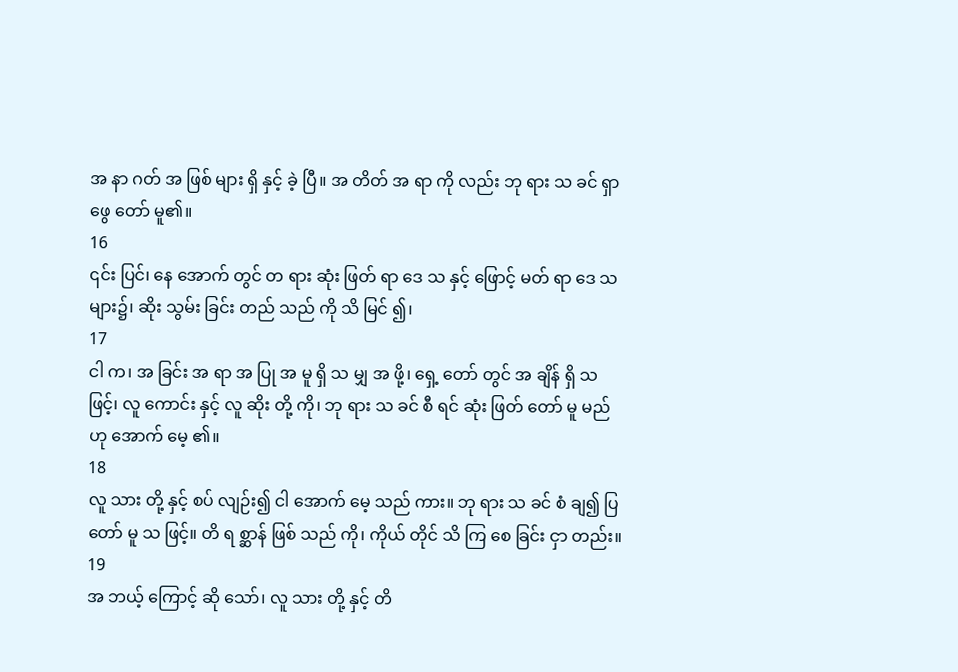အ နာ ဂတ် အ ဖြစ် များ ရှိ နှင့် ခဲ့ ပြီ။ အ တိတ် အ ရာ ကို လည်း ဘု ရား သ ခင် ရှာ ဖွေ တော် မူ၏။
16
၎င်း ပြင်၊ နေ အောက် တွင် တ ရား ဆုံး ဖြတ် ရာ ဒေ သ နှင့် ဖြောင့် မတ် ရာ ဒေ သ များ၌၊ ဆိုး သွမ်း ခြင်း တည် သည် ကို သိ မြင် ၍၊
17
ငါ က၊ အ ခြင်း အ ရာ အ ပြု အ မူ ရှိ သ မျှ အ ဖို့၊ ရှေ့ တော် တွင် အ ချိန် ရှိ သ ဖြင့်၊ လူ ကောင်း နှင့် လူ ဆိုး တို့ ကို၊ ဘု ရား သ ခင် စီ ရင် ဆုံး ဖြတ် တော် မူ မည် ဟု အောက် မေ့ ၏။
18
လူ သား တို့ နှင့် စပ် လျဉ်း၍ ငါ အောက် မေ့ သည် ကား။ ဘု ရား သ ခင် စံ ချ၍ ပြ တော် မူ သ ဖြင့်။ တိ ရ စ္ဆာန် ဖြစ် သည် ကို၊ ကိုယ် တိုင် သိ ကြ စေ ခြင်း ငှာ တည်း။
19
အ ဘယ့် ကြောင့် ဆို သော်၊ လူ သား တို့ နှင့် တိ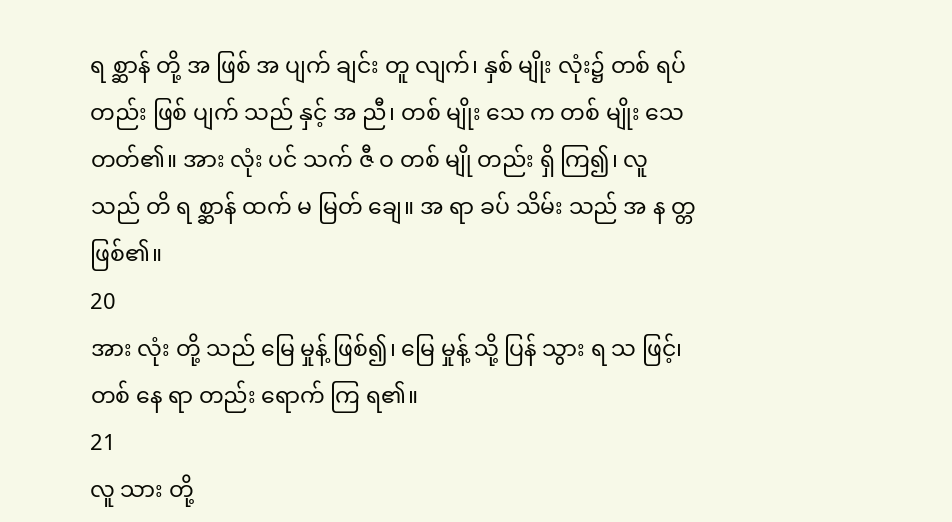ရ စ္ဆာန် တို့ အ ဖြစ် အ ပျက် ချင်း တူ လျက်၊ နှစ် မျိုး လုံး၌ တစ် ရပ် တည်း ဖြစ် ပျက် သည် နှင့် အ ညီ၊ တစ် မျိုး သေ က တစ် မျိုး သေ တတ်၏။ အား လုံး ပင် သက် ဇီ ဝ တစ် မျို တည်း ရှိ ကြ၍၊ လူ သည် တိ ရ စ္ဆာန် ထက် မ မြတ် ချေ။ အ ရာ ခပ် သိမ်း သည် အ န တ္တ ဖြစ်၏။
20
အား လုံး တို့ သည် မြေ မှုန့် ဖြစ်၍၊ မြေ မှုန့် သို့ ပြန် သွား ရ သ ဖြင့်၊ တစ် နေ ရာ တည်း ရောက် ကြ ရ၏။
21
လူ သား တို့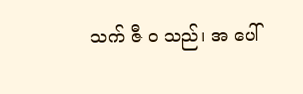သက် ဇီ ဝ သည်၊ အ ပေါ်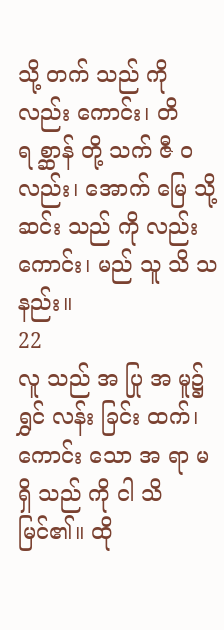သို့ တက် သည် ကို လည်း ကောင်း၊ တိ ရ စ္ဆာန် တို့ သက် ဇီ ဝ လည်း၊ အောက် မြေ သို့ ဆင်း သည် ကို လည်း ကောင်း၊ မည် သူ သိ သ နည်း။
22
လူ သည် အ ပြု အ မူ၌ ရွှင် လန်း ခြင်း ထက်၊ ကောင်း သော အ ရာ မ ရှိ သည် ကို ငါ သိ မြင်၏။ ထို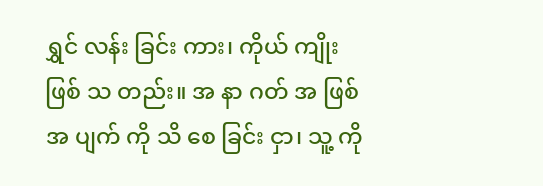ရွှင် လန်း ခြင်း ကား၊ ကိုယ် ကျိုး ဖြစ် သ တည်း။ အ နာ ဂတ် အ ဖြစ် အ ပျက် ကို သိ စေ ခြင်း ငှာ၊ သူ့ ကို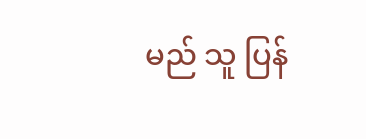မည် သူ ပြန်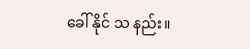ခေါ် နိုင် သ နည်း။